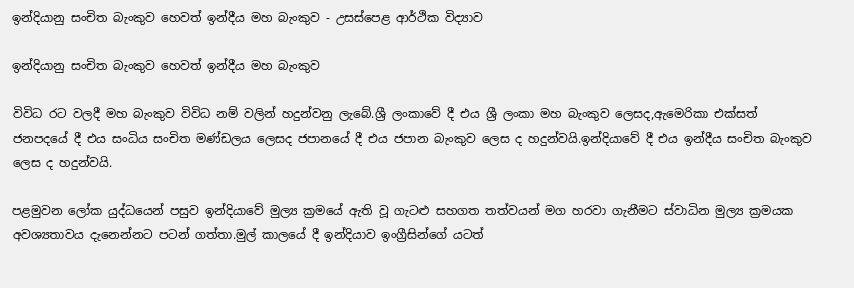ඉන්දියානු සංචිත බැංකුව හෙවත් ඉන්දීය මහ බැංකුව - උසස්පෙළ ආර්ථික විද්‍යාව

ඉන්දියානු සංචිත බැංකුව හෙවත් ඉන්දීය මහ බැංකුව

විවිධ රට වලදී මහ බැංකුව විවිධ නම් වලින් හදුන්වනු ලැබේ.ශ්‍රී ලංකාවේ දී එය ශ්‍රී ලංකා මහ බැංකුව ලෙසද,ඇමෙරිකා එක්සත් ජනපදයේ දී එය සංධිය සංචිත මණ්ඩලය ලෙසද ජපානයේ දී එය ජපාන බැංකුව ලෙස ද හදුන්වයි.ඉන්දියාවේ දී එය ඉන්දීය සංචිත බැංකුව ලෙස ද හදුන්වයි.

පළමුවන ලෝක යුද්ධයෙන් පසුව ඉන්දියාවේ මුල්‍ය ක්‍රමයේ ඇති වූ ගැටළු සහගත තත්වයන් මග හරවා ගැනීමට ස්වාධින මුල්‍ය ක්‍රමයක අවශ්‍යතාවය දැනෙන්නට පටන් ගත්තා.මුල් කාලයේ දී ඉන්දියාව ඉංග්‍රීසින්ගේ යටත්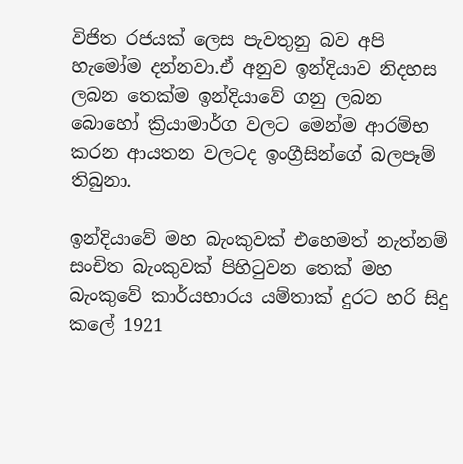විජිත රජයක් ලෙස පැවතුනු බව අපි හැමෝම දන්නවා.ඒ අනුව ඉන්දියාව නිදහස ලබන තෙක්ම ඉන්දියාවේ ගනු ලබන බොහෝ ක්‍රියාමාර්ග වලට මෙන්ම ආරම්භ කරන ආයතන වලටද ඉංග්‍රීසින්ගේ බලපෑම් තිබුනා.

ඉන්දියාවේ මහ බැංකුවක් එහෙමත් නැත්නම් සංචිත බැංකුවක් පිහිටුවන තෙක් මහ බැංකුවේ කාර්යභාරය යම්තාක් දුරට හරි සිදු කලේ 1921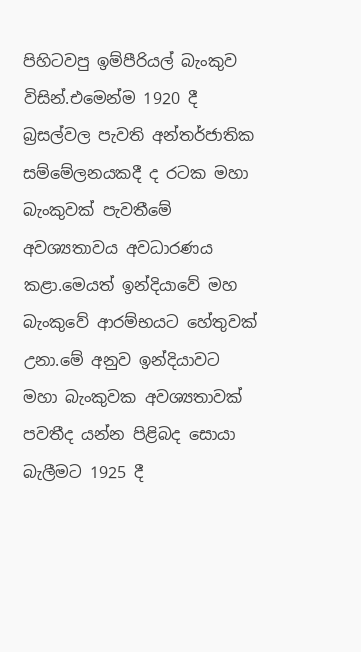පිහිටවපු ඉම්පීරියල් බැංකුව විසින්.එමෙන්ම 1920 දී බ්‍රසල්වල පැවති අන්තර්ජාතික සම්මේලනයකදී ද රටක මහා බැංකුවක් පැවතීමේ අවශ්‍යතාවය අවධාරණය කළා.මෙයත් ඉන්දියාවේ මහ බැංකුවේ ආරම්භයට හේතුවක් උනා.මේ අනුව ඉන්දියාවට මහා බැංකුවක අවශ්‍යතාවක් පවතීද යන්න පිළිබද සොයා බැලීමට 1925 දී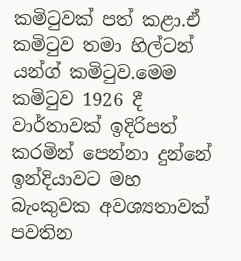කමිටුවක් පත් කළා.ඒ කමිටුව තමා හිල්ටන් යන්ග් කමිටුව.මෙම කමිටුව 1926 දී වාර්තාවක් ඉදිරිපත් කරමින් පෙන්නා දුන්නේ ඉන්දියාවට මහ බැංකුවක අවශ්‍යතාවක් පවතින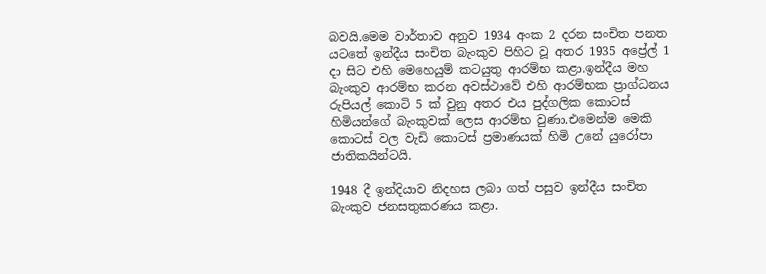බවයි.මෙම වාර්තාව අනුව 1934 අංක 2 දරන සංචිත පනත යටතේ ඉන්දීය සංචිත බැංකුව පිහිට වූ අතර 1935 අප්‍රේල් 1 දා සිට එහි මෙහෙයුම් කටයුතු ආරම්භ කළා.ඉන්දීය මහ බැංකුව ආරම්භ කරන අවස්ථාවේ එහි ආරම්භක ප්‍රාග්ධනය රුපියල් කොටි 5 ක් වුනු අතර එය පුද්ගලික කොටස් හිමියන්ගේ බැංකුවක් ලෙස ආරම්භ වුණා.එමෙන්ම මෙකි කොටස් වල වැඩි කොටස් ප්‍රමාණයක් හිමි උනේ යුරෝපා ජාතිකයින්ටයි.

1948 දී ඉන්දියාව නිදහස ලබා ගත් පසුව ඉන්දීය සංචිත බැංකුව ජනසතුකරණය කළා.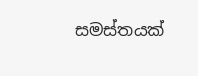සමස්තයක්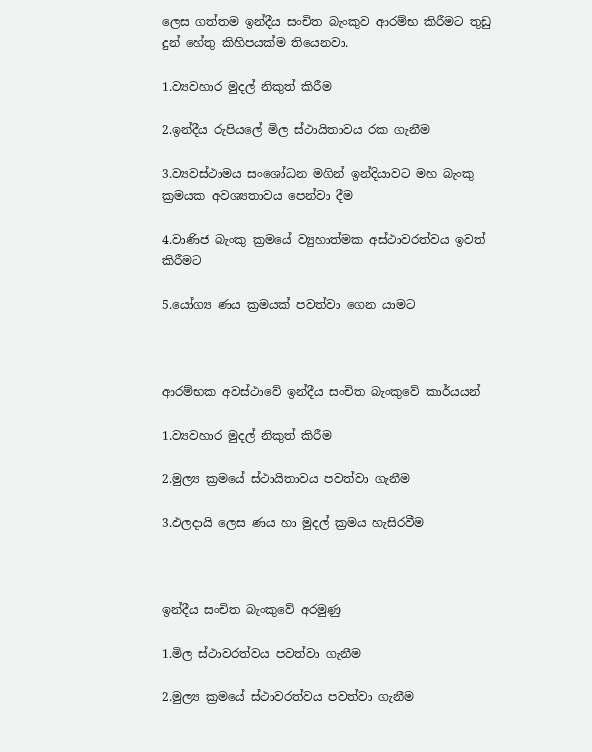ලෙස ගත්තම ඉන්දීය සංචිත බැංකුව ආරම්භ කිරීමට තුඩු දුන් හේතු කිහිපයක්ම තියෙනවා.

1.ව්‍යවහාර මුදල් නිකුත් කිරීම

2.ඉන්දීය රුපියලේ මිල ස්ථායිතාවය රක ගැනීම

3.ව්‍යවස්ථාමය සංශෝධන මගින් ඉන්දියාවට මහ බැංකු ක්‍රමයක අවශ්‍යතාවය පෙන්වා දීම

4.වාණිජ බැංකු ක්‍රමයේ ව්‍යුහාත්මක අස්ථාවරත්වය ඉවත් කිරීමට

5.යෝග්‍ය ණය ක්‍රමයක් පවත්වා ගෙන යාමට



ආරම්භක අවස්ථාවේ ඉන්දීය සංචිත බැංකුවේ කාර්යයන්

1.ව්‍යවහාර මුදල් නිකුත් කිරීම

2.මුල්‍ය ක්‍රමයේ ස්ථායිතාවය පවත්වා ගැනීම

3.ඵලදායි ලෙස ණය හා මුදල් ක්‍රමය හැසිරවීම



ඉන්දීය සංචිත බැංකුවේ අරමුණු

1.මිල ස්ථාවරත්වය පවත්වා ගැනීම

2.මුල්‍ය ක්‍රමයේ ස්ථාවරත්වය පවත්වා ගැනීම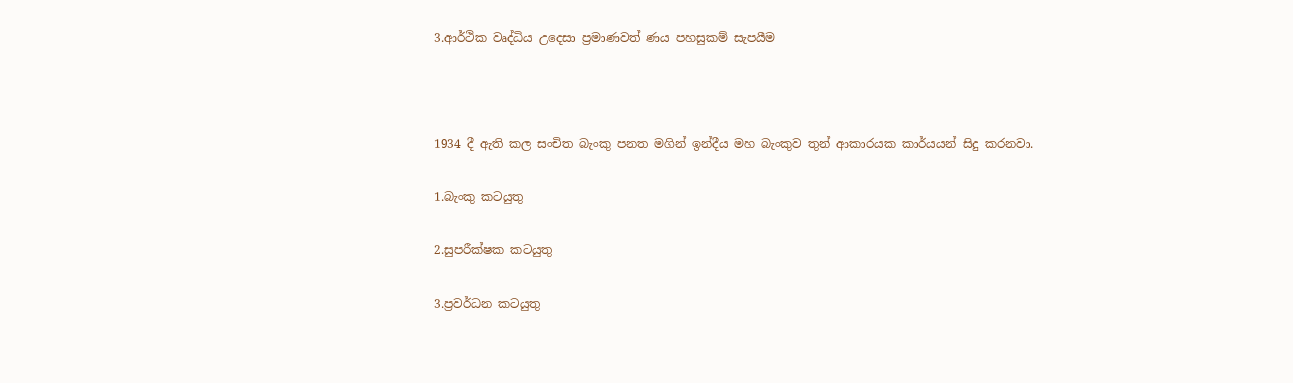3.ආර්ථික වෘද්ධිය උදෙසා ප්‍රමාණවත් ණය පහසුකම් සැපයීම



1934 දී ඇති කල සංචිත බැංකු පනත මගින් ඉන්දීය මහ බැංකුව තුන් ආකාරයක කාර්යයන් සිදු කරනවා.

1.බැංකු කටයුතු

2.සුපරීක්ෂක කටයුතු

3.ප්‍රවර්ධන කටයුතු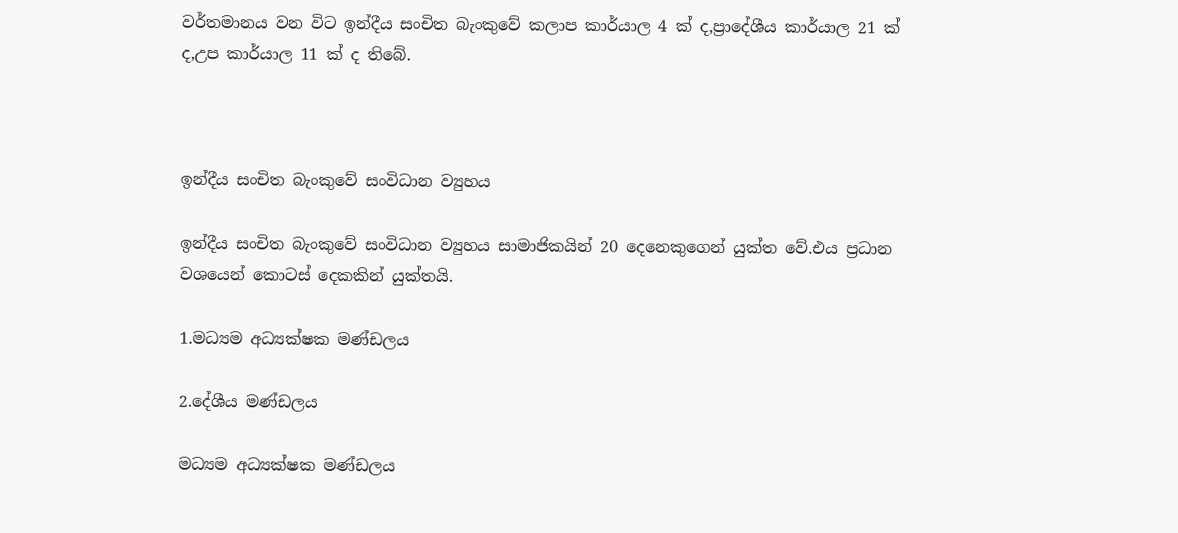වර්තමානය වන විට ඉන්දීය සංචිත බැංකුවේ කලාප කාර්යාල 4 ක් ද,ප්‍රාදේශීය කාර්යාල 21 ක් ද,උප කාර්යාල 11 ක් ද තිබේ.



ඉන්දීය සංචිත බැංකුවේ සංවිධාන ව්‍යුහය

ඉන්දීය සංචිත බැංකුවේ සංවිධාන ව්‍යුහය සාමාජිකයින් 20 දෙනෙකුගෙන් යුක්ත වේ.එය ප්‍රධාන වශයෙන් කොටස් දෙකකින් යුක්තයි.

1.මධ්‍යම අධ්‍යක්ෂක මණ්ඩලය

2.දේශීය මණ්ඩලය

මධ්‍යම අධ්‍යක්ෂක මණ්ඩලය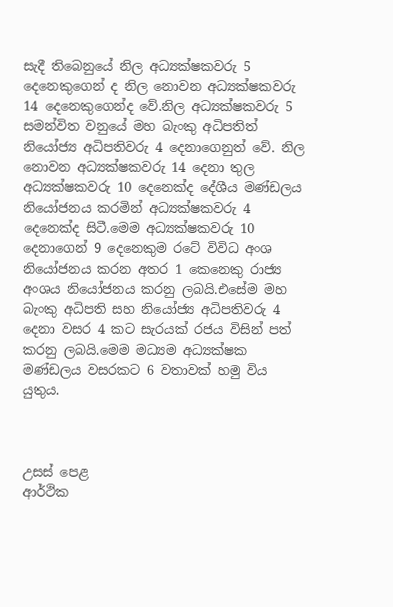සැදී තිබෙනුයේ නිල අධ්‍යක්ෂකවරු 5 දෙනෙකුගෙන් ද නිල නොවන අධ්‍යක්ෂකවරු 14 දෙනෙකුගෙන්ද වේ.නිල අධ්‍යක්ෂකවරු 5 සමන්විත වනුයේ මහ බැංකු අධිපතිත් නියෝජ්‍ය අධිපතිවරු 4 දෙනාගෙනුත් වේ. නිල නොවන අධ්‍යක්ෂකවරු 14 දෙනා තුල අධ්‍යක්ෂකවරු 10 දෙනෙක්ද දේශීය මණ්ඩලය නියෝජනය කරමින් අධ්‍යක්ෂකවරු 4 දෙනෙක්ද සිටී.මෙම අධ්‍යක්ෂකවරු 10 දෙනාගෙන් 9 දෙනෙකුම රටේ විවිධ අංශ නියෝජනය කරන අතර 1 කෙනෙකු රාජ්‍ය අංශය නියෝජනය කරනු ලබයි.එසේම මහ බැංකු අධිපති සහ නියෝජ්‍ය අධිපතිවරු 4 දෙනා වසර 4 කට සැරයක් රජය විසින් පත් කරනු ලබයි.මෙම මධ්‍යම අධ්‍යක්ෂක මණ්ඩලය වසරකට 6 වතාවක් හමු විය යුතුය.



උසස් පෙළ
ආර්ථික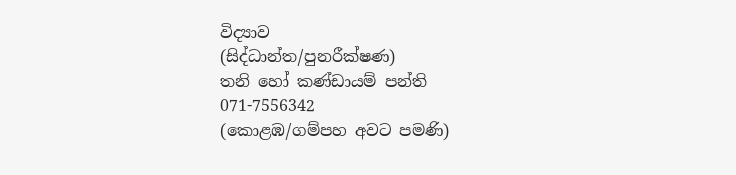විද්‍යාව
(සිද්ධාන්ත/පුනරීක්ෂණ)
තනි හෝ කණ්ඩායම් පන්ති
071-7556342
(කොළඹ/ගම්පහ අවට පමණි)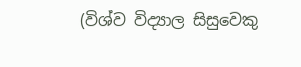(විශ්ව විද්‍යාල සිසුවෙකු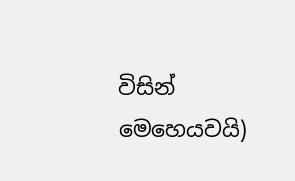විසින් මෙහෙයවයි)